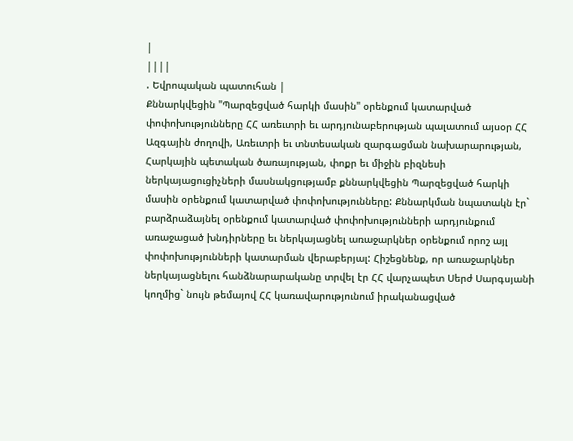|
||||
. Եվրոպական պատուհան |
Քննարկվեցին "Պարզեցված հարկի մասին" օրենքում կատարված փոփոխությունները ՀՀ առեւտրի եւ արդյունաբերության պալատում այսօր ՀՀ Ազգային ժողովի, Առեւտրի եւ տնտեսական զարգացման նախարարության, Հարկային պետական ծառայության, փոքր եւ միջին բիզնեսի ներկայացուցիչների մասնակցությամբ քննարկվեցին Պարզեցված հարկի մասին օրենքում կատարված փոփոխությունները: Քննարկման նպատակն էր` բարձրաձայնել օրենքում կատարված փոփոխությունների արդյունքում առաջացած խնդիրները եւ ներկայացնել առաջարկներ օրենքում որոշ այլ փոփոխությունների կատարման վերաբերյալ: Հիշեցնենք, որ առաջարկներ ներկայացնելու հանձնարարականը տրվել էր ՀՀ վարչապետ Սերժ Սարգսյանի կողմից` նույն թեմայով ՀՀ կառավարությունում իրականացված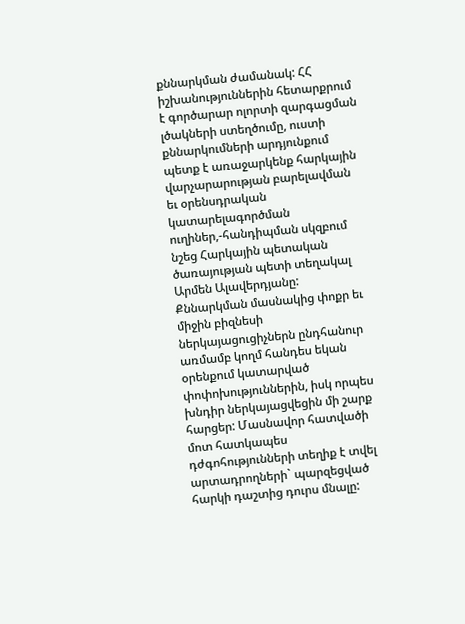քննարկման ժամանակ: ՀՀ իշխանություններին հետարքրում է գործարար ոլորտի զարգացման լծակների ստեղծումը, ուստի քննարկումների արդյունքում պետք է առաջարկենք հարկային վարչարարության բարելավման եւ օրենսդրական կատարելագործման ուղիներ,-հանդիպման սկզբում նշեց Հարկային պետական ծառայության պետի տեղակալ Արմեն Ալավերդյանը: Քննարկման մասնակից փոքր եւ միջին բիզնեսի ներկայացուցիչներն ընդհանուր առմամբ կողմ հանդես եկան օրենքում կատարված փոփոխություններին, իսկ որպես խնդիր ներկայացվեցին մի շարք հարցեր: Մասնավոր հատվածի մոտ հատկապես դժգոհությունների տեղիք է տվել արտադրողների` պարզեցված հարկի դաշտից դուրս մնալը: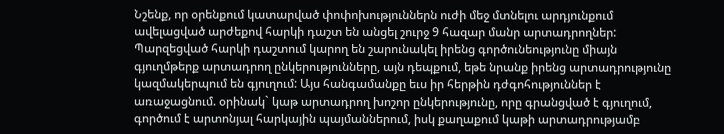Նշենք, որ օրենքում կատարված փոփոխություններն ուժի մեջ մտնելու արդյունքում ավելացված արժեքով հարկի դաշտ են անցել շուրջ 9 հազար մանր արտադրողներ: Պարզեցված հարկի դաշտում կարող են շարունակել իրենց գործունեությունը միայն գյուղմթերք արտադրող ընկերությունները, այն դեպքում, եթե նրանք իրենց արտադրությունը կազմակերպում են գյուղում: Այս հանգամանքը եւս իր հերթին դժգոհություններ է առաջացնում. օրինակ` կաթ արտադրող խոշոր ընկերությունը, որը գրանցված է գյուղում, գործում է արտոնյալ հարկային պայմաններում, իսկ քաղաքում կաթի արտադրությամբ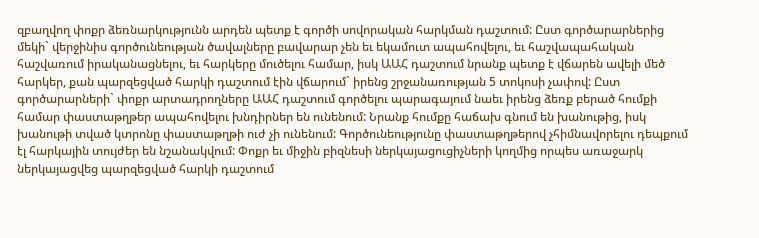զբաղվող փոքր ձեռնարկությունն արդեն պետք է գործի սովորական հարկման դաշտում: Ըստ գործարարներից մեկի` վերջինիս գործունեության ծավալները բավարար չեն եւ եկամուտ ապահովելու, եւ հաշվապահական հաշվառում իրականացնելու, եւ հարկերը մուծելու համար, իսկ ԱԱՀ դաշտում նրանք պետք է վճարեն ավելի մեծ հարկեր, քան պարզեցված հարկի դաշտում էին վճարում` իրենց շրջանառության 5 տոկոսի չափով: Ըստ գործարարների` փոքր արտադրողները ԱԱՀ դաշտում գործելու պարագայում նաեւ իրենց ձեռք բերած հումքի համար փաստաթղթեր ապահովելու խնդիրներ են ունենում: Նրանք հումքը հաճախ գնում են խանութից, իսկ խանութի տված կտրոնը փաստաթղթի ուժ չի ունենում: Գործունեությունը փաստաթղթերով չհիմնավորելու դեպքում էլ հարկային տույժեր են նշանակվում: Փոքր եւ միջին բիզնեսի ներկայացուցիչների կողմից որպես առաջարկ ներկայացվեց պարզեցված հարկի դաշտում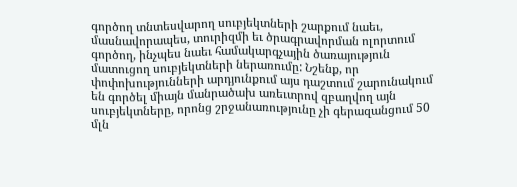գործող տնտեսվարող սուբյեկտների շարքում նաեւ, մասնավորապես, տուրիզմի եւ ծրագրավորման ոլորտում գործող, ինչպես նաեւ համակարգչային ծառայություն մատուցող սուբյեկտների ներառումը: Նշենք, որ փոփոխությունների արդյունքում այս դաշտում շարունակում են գործել միայն մանրածախ առեւտրով զբաղվող այն սուբյեկտները, որոնց շրջանառությունը չի գերազանցում 50 մլն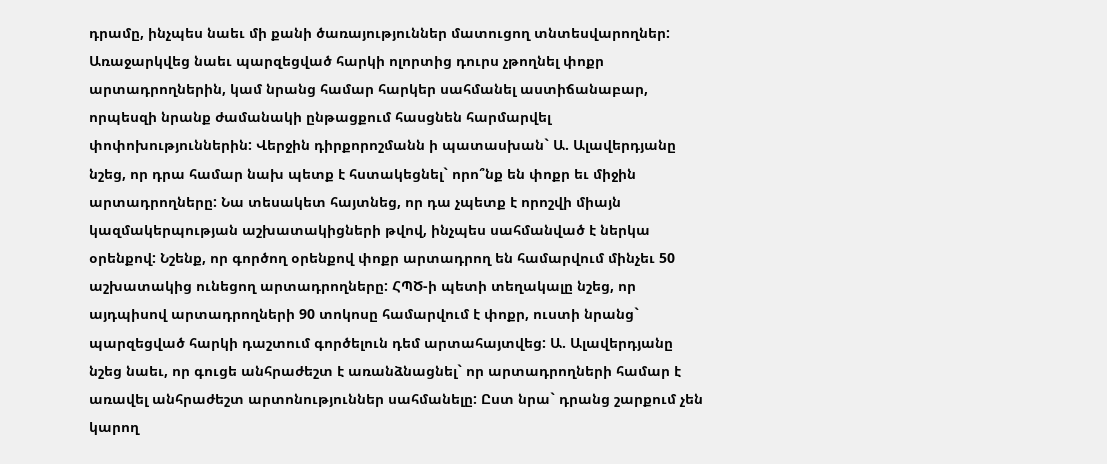դրամը, ինչպես նաեւ մի քանի ծառայություններ մատուցող տնտեսվարողներ: Առաջարկվեց նաեւ պարզեցված հարկի ոլորտից դուրս չթողնել փոքր արտադրողներին, կամ նրանց համար հարկեր սահմանել աստիճանաբար, որպեսզի նրանք ժամանակի ընթացքում հասցնեն հարմարվել փոփոխություններին: Վերջին դիրքորոշմանն ի պատասխան` Ա. Ալավերդյանը նշեց, որ դրա համար նախ պետք է հստակեցնել` որո՞նք են փոքր եւ միջին արտադրողները: Նա տեսակետ հայտնեց, որ դա չպետք է որոշվի միայն կազմակերպության աշխատակիցների թվով, ինչպես սահմանված է ներկա օրենքով: Նշենք, որ գործող օրենքով փոքր արտադրող են համարվում մինչեւ 50 աշխատակից ունեցող արտադրողները: ՀՊԾ-ի պետի տեղակալը նշեց, որ այդպիսով արտադրողների 90 տոկոսը համարվում է փոքր, ուստի նրանց` պարզեցված հարկի դաշտում գործելուն դեմ արտահայտվեց: Ա. Ալավերդյանը նշեց նաեւ, որ գուցե անհրաժեշտ է առանձնացնել` որ արտադրողների համար է առավել անհրաժեշտ արտոնություններ սահմանելը: Ըստ նրա` դրանց շարքում չեն կարող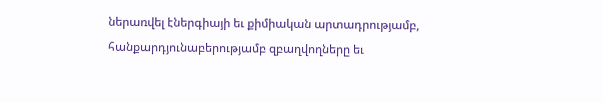ներառվել էներգիայի եւ քիմիական արտադրությամբ, հանքարդյունաբերությամբ զբաղվողները եւ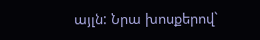այլն: Նրա խոսքերով`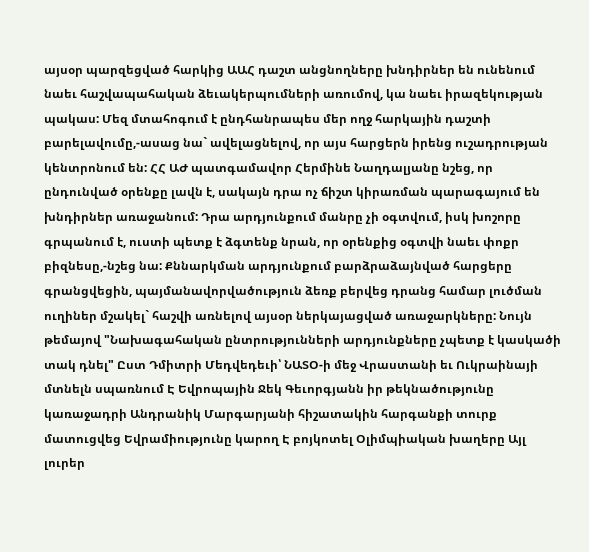այսօր պարզեցված հարկից ԱԱՀ դաշտ անցնողները խնդիրներ են ունենում նաեւ հաշվապահական ձեւակերպումների առումով, կա նաեւ իրազեկության պակաս: Մեզ մտահոգում է ընդհանրապես մեր ողջ հարկային դաշտի բարելավումը,-ասաց նա` ավելացնելով, որ այս հարցերն իրենց ուշադրության կենտրոնում են: ՀՀ ԱԺ պատգամավոր Հերմինե Նաղդալյանը նշեց, որ ընդունված օրենքը լավն է, սակայն դրա ոչ ճիշտ կիրառման պարագայում են խնդիրներ առաջանում: Դրա արդյունքում մանրը չի օգտվում, իսկ խոշորը գրպանում է, ուստի պետք է ձգտենք նրան, որ օրենքից օգտվի նաեւ փոքր բիզնեսը,-նշեց նա: Քննարկման արդյունքում բարձրաձայնված հարցերը գրանցվեցին, պայմանավորվածություն ձեռք բերվեց դրանց համար լուծման ուղիներ մշակել` հաշվի առնելով այսօր ներկայացված առաջարկները: Նույն թեմայով "Նախագահական ընտրությունների արդյունքները չպետք է կասկածի տակ դնել" Ըստ Դմիտրի Մեդվեդեւի՝ ՆԱՏՕ-ի մեջ Վրաստանի եւ Ուկրաինայի մտնելն սպառնում Է Եվրոպային Ջեկ Գեւորգյանն իր թեկնածությունը կառաջադրի Անդրանիկ Մարգարյանի հիշատակին հարգանքի տուրք մատուցվեց Եվրամիությունը կարող Է բոյկոտել Օլիմպիական խաղերը Այլ լուրեր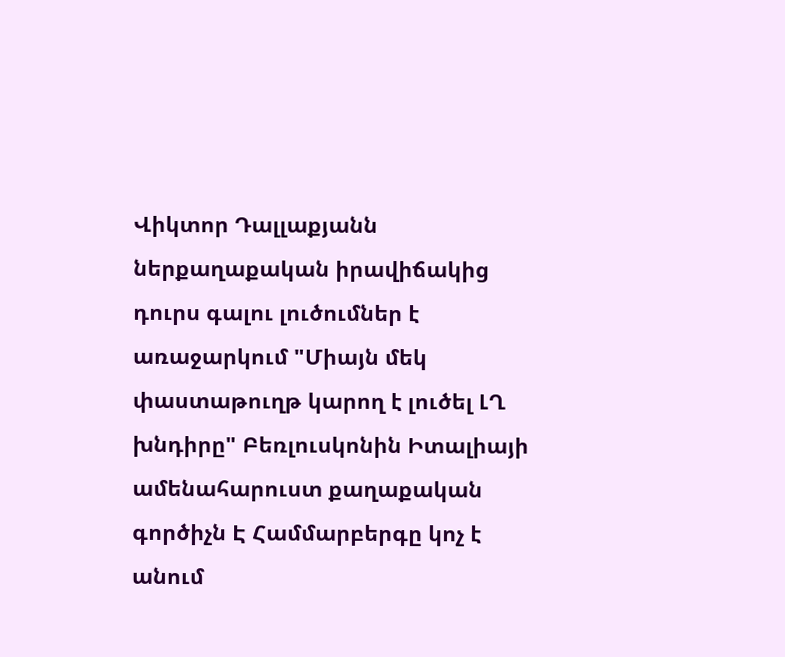Վիկտոր Դալլաքյանն ներքաղաքական իրավիճակից դուրս գալու լուծումներ է առաջարկում "Միայն մեկ փաստաթուղթ կարող է լուծել ԼՂ խնդիրը" Բեռլուսկոնին Իտալիայի ամենահարուստ քաղաքական գործիչն Է Համմարբերգը կոչ է անում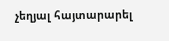չեղյալ հայտարարել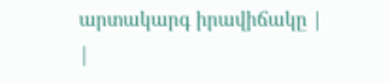արտակարգ իրավիճակը |
|